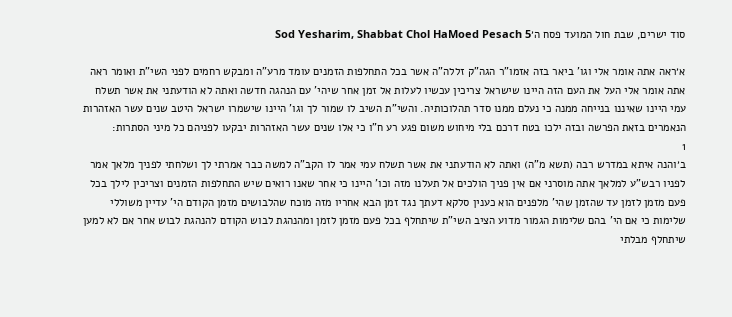סוד ישרים, שבת חול המועד פסח ה׳Sod Yesharim, Shabbat Chol HaMoed Pesach 5

א׳ראה אתה אומר אלי וגו' ביאר בזה אזמו"ר הגה"ק זללה"ה אשר בכל התחלפות הזמנים עומד מרע"ה ומבקש רחמים לפני השי"ת ואומר ראה אתה אומר אלי העל את העם הזה היינו שישראל צריכין עכשיו לעלות אל זמן אחר שיהי' עם הנהגה חדשה ואתה לא הודעתני את אשר תשלח עמי היינו שאיננו בנייחה ממנה כי נעלם ממנו סדר תהלוכותיה. והשי"ת השיב לו שמור לך וגו' היינו שישמרו ישראל היטב שנים עשר האזהרות הנאמרים בזאת הפרשה ובזה ילכו בטח דרכם בלי מיחוש משום פגע רע ח"ו כי אלו שנים עשר האזהרות יבקעו לפניהם כל מיני הסתרות:
1
ב׳והנה איתא במדרש רבה (תשא מ"ה) ואתה לא הודעתני את אשר תשלח עמי אמר לו הקב"ה למשה כבר אמרתי לך ושלחתי לפניך מלאך אמר לפניו רבש"ע למלאך אתה מוסרני אם אין פניך הולכים אל תעלנו מזה וכו' היינו כי אחר שאנו רואים שיש התחלפות הזמנים וצריכין לילך בכל פעם מזמן לזמן עד שהזמן שהי' מלפנים הוא כענין סלקא דעתך נגד זמן הבא אחריו מזה מוכח שהלבושים מזמן הקודם הי' עדיין משוללי שלימות כי אם הי' בהם שלימות הגמור מדוע הציב השי"ת שיתחלף בכל פעם מזמן לזמן ומהנהגת לבוש הקודם להנהגת לבוש אחר אם לא למען שיתחלף מבלתי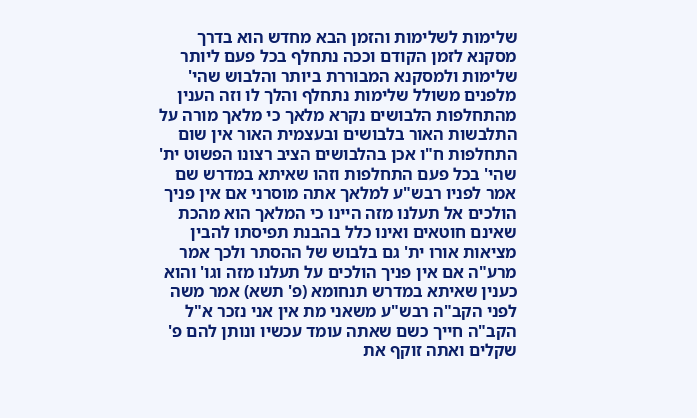שלימות לשלימות והזמן הבא מחדש הוא בדרך מסקנא לזמן הקודם וככה נתחלף בכל פעם ליותר שלימות ולמסקנא המבוררת ביותר והלבוש שהי' מלפנים משולל שלימות נתחלף והלך לו וזה הענין מהתחלפות הלבושים נקרא מלאך כי מלאך מורה על התלבשות האור בלבושים ובעצמית האור אין שום התחלפות ח"ו אכן בהלבושים הציב רצונו הפשוט ית' שהי' בכל פעם התחלפות וזהו שאיתא במדרש שם אמר לפניו רבש"ע למלאך אתה מוסרני אם אין פניך הולכים אל תעלנו מזה היינו כי המלאך הוא מהכת שאינם חוטאים ואינו כלל בהבנת תפיסתו להבין מציאות אורו ית' גם בלבוש של ההסתר ולכך אמר מרע"ה אם אין פניך הולכים על תעלנו מזה וגו' והוא כענין שאיתא במדרש תנחומא (פ' תשא) אמר משה לפני הקב"ה רבש"ע משאני מת אין אני נזכר א"ל הקב"ה חייך כשם שאתה עומד עכשיו ונותן להם פ' שקלים ואתה זוקף את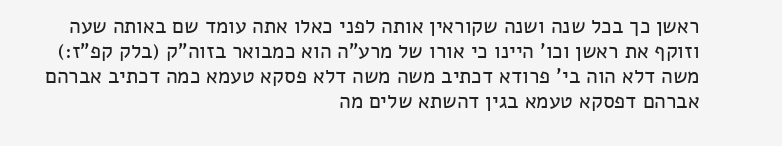ראשן כך בכל שנה ושנה שקוראין אותה לפני כאלו אתה עומד שם באותה שעה וזוקף את ראשן וכו' היינו כי אורו של מרע"ה הוא כמבואר בזוה"ק (בלק קפ"ז:) משה דלא הוה בי' פרודא דכתיב משה משה דלא פסקא טעמא כמה דכתיב אברהם אברהם דפסקא טעמא בגין דהשתא שלים מה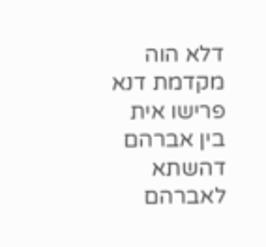דלא הוה מקדמת דנא פרישו אית בין אברהם דהשתא לאברהם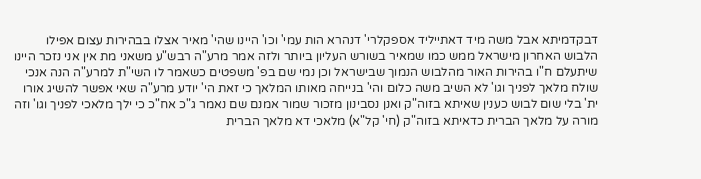דבקדמיתא אבל משה מיד דאתייליד אספקלרי' דנהרא הות עמי' וכו' היינו שהי' מאיר אצלו בבהירות עצום אפילו הלבוש האחרון מישראל ממש כמו שמאיר בשורש העליון ביותר ולזה אמר מרע"ה רבש"ע משאני מת אין אני נזכר היינו שיתעלם ח"ו בהירות האור מהלבוש הנמוך שבישראל וכן נמי שם בפ' משפטים כשאמר לו השי"ת למרע"ה הנה אנכי שולח מלאך לפניך וגו' לא השיב משה כלום והי' בנייחה מאותו המלאך כי זאת הי' יודע מרע"ה שאי אפשר להשיג אורו ית' בלי שום לבוש כענין שאיתא בזוה"ק ואנן נסבינון מזכור שמור אמנם שם נאמר ג"כ אח"כ כי ילך מלאכי לפניך וגו' וזה מורה על מלאך הברית כדאיתא בזוה"ק (חי' קל"א) מלאכי דא מלאך הברית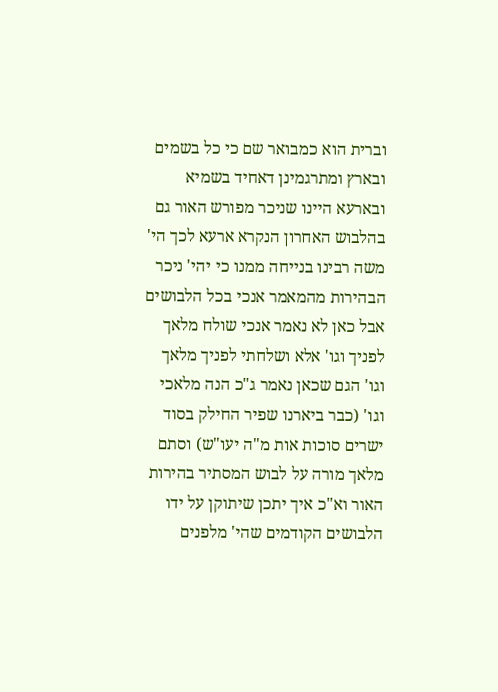וברית הוא כמבואר שם כי כל בשמים ובארץ ומתרגמינן דאחיד בשמיא ובארעא היינו שניכר מפורש האור גם בהלבוש האחרון הנקרא ארעא לכך הי' משה רבינו בנייחה ממנו כי יהי' ניכר הבהירות מהמאמר אנכי בכל הלבושים אבל כאן לא נאמר אנכי שולח מלאך לפניך וגו' אלא ושלחתי לפניך מלאך וגו' הגם שכאן נאמר ג"כ הנה מלאכי וגו' (כבר ביארנו שפיר החילק בסוד ישרים סוכות אות מ"ה יעו"ש) וסתם מלאך מורה על לבוש המסתיר בהירות האור וא"כ איך יתכן שיתוקן על ידו הלבושים הקודמים שהי' מלפנים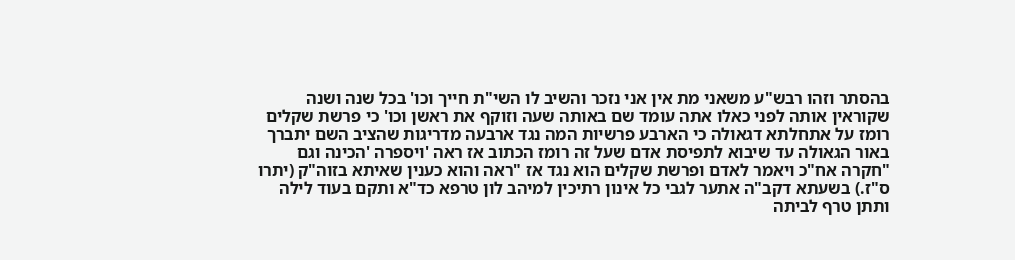בהסתר וזהו רבש"ע משאני מת אין אני נזכר והשיב לו השי"ת חייך וכו' בכל שנה ושנה שקוראין אותה לפני כאלו אתה עומד שם באותה שעה וזוקף את ראשן וכו' כי פרשת שקלים רומז על אתחלתא דגאולה כי הארבע פרשיות המה נגד ארבעה מדריגות שהציב השם יתברך באור הגאולה עד שיבוא לתפיסת אדם שעל זה רומז הכתוב אז ראה 'ויספרה 'הכינה וגם "חקרה אח"כ ויאמר לאדם ופרשת שקלים הוא נגד אז "ראה והוא כענין שאיתא בזוה"ק (יתרו ס"ז.) בשעתא דקב"ה אתער לגבי כל אינון רתיכין למיהב לון טרפא כד"א ותקם בעוד לילה ותתן טרף לביתה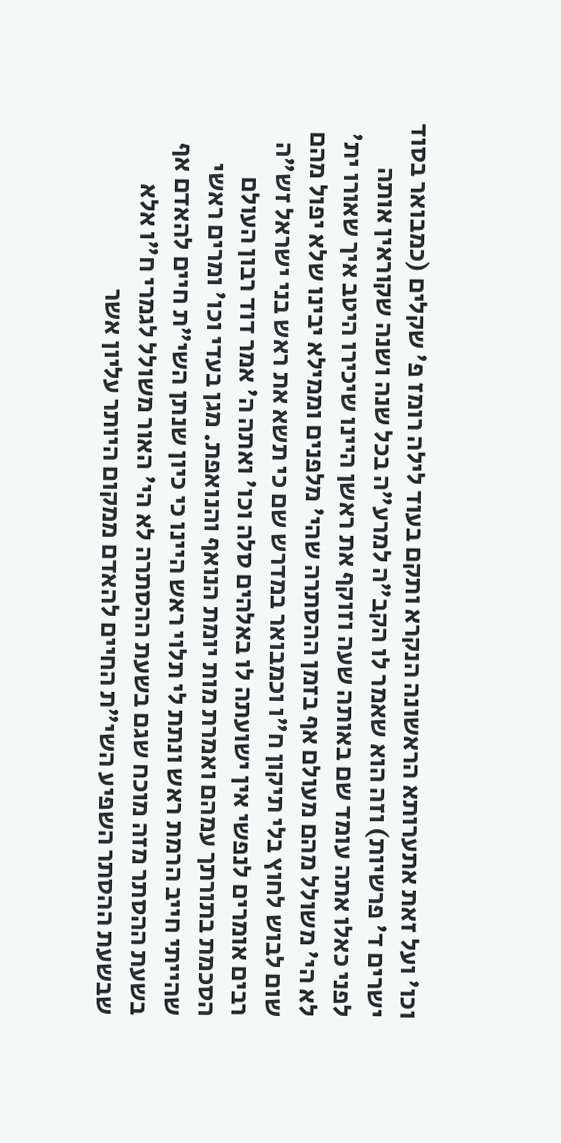וכו' ועל זאת אתערותא הראשונה הנקרא ותקם בעוד לילה רומז פ' שקלים (כמבואר בסוד ישרים ד' פרשיות) וזה הוא שאמר לו הקב"ה למרע"ה בכל שנה ושנה שקוראין אותה לפני כאלו אתה עומד שם באותה שעה וזוקף את ראשן היינו שיכירו היטב איך שאורו ית' לא הי' משולל מהם מעולם אף בזמן ההסתרה שהי' מלפנים וממילא יבינו שלא יפול מהם שום לבוש לחוץ בלי תיקון ח"ו וכמבואר במדרש שם כי תשא את ראש בני ישראל זש"ה רבים אומרים לנפשי אין ישועתה לו באלהים סלה וכו' ואתה ה' אמר דוד רבון העולם הסכמת בתורתך עמהם ואמרת מות יומת הנואף והנואפת. מגן בעדי וכו' ומרים ראשי שהייתי חייב הרמת ראש ונתת לי תלוי ראש היינו כי כיון שנתן השי"ת חיים להאדם אף בשעת ההסתר מזה מוכח שגם בשעת ההסתרה לא הי' האור משולל לגמרי ח"ו אלא שבשעת ההסתר השפיע השי"ת החיים להאדם ממקום היותר עליון אשר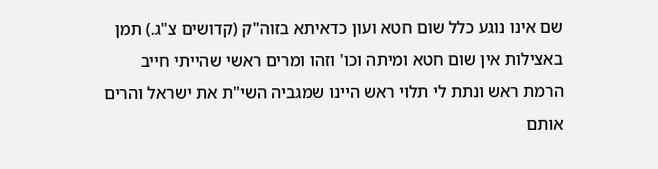שם אינו נוגע כלל שום חטא ועון כדאיתא בזוה"ק (קדושים צ"ג.) תמן באצילות אין שום חטא ומיתה וכו' וזהו ומרים ראשי שהייתי חייב הרמת ראש ונתת לי תלוי ראש היינו שמגביה השי"ת את ישראל והרים אותם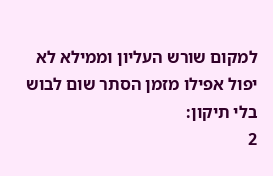למקום שורש העליון וממילא לא יפול אפילו מזמן הסתר שום לבוש בלי תיקון:
2